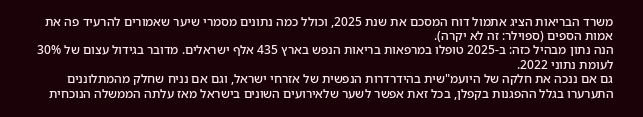משרד הבריאות הציג אתמול דוח המסכם את שנת 2025, וכולל כמה נתונים מסמרי שיער שאמורים להרעיד פה את אמות הספים (ספוילר: זה לא יקרה).
הנה נתון מבהיל כזה: ב-2025 טופלו במרפאות בריאות הנפש בארץ 435 אלף ישראלים. מדובר בגידול עצום של 30% לעומת נתוני 2022.
גם אם ננכה את חלקה של היועמ"שית בהידרדרות הנפשית של אזרחי ישראל, וגם אם נניח שחלק מהמתלוננים התערערו בגלל ההפגנות בקפלן, בכל זאת אפשר לשער שלאירועים השונים בישראל מאז עלתה הממשלה הנוכחית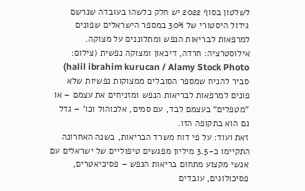לשלטון בסוף 2022 יש חלק כלשהו בעובדה שנרשם גידול היסטורי של 30% במספר הישראלים שפונים למרפאות לבריאות הנפש ומתלוננים על מצוקה.
אילוסטרציה: חרדה, דיכאון ומצוקה נפשית (צילום: halil ibrahim kurucan / Alamy Stock Photo)
סביר להניח שמספר הסובלים ממצוקות נפשיות שלא פונים למרפאות לבריאות הנפש ומזניחים את עצמם – או "מטפלים" בעצמם לבד, עם סמים, אלכוהול וכו' – גדל גם הוא בתקופה הזו.
זאת ועוד: על פי דוח משרד הבריאות, בשנה האחרונה התקיימו כ-3.5 מיליון מפגשים טיפוליים של ישראלים עם אנשי מקצוע מתחום בריאות הנפש – פסיכיאטרים, פסיכולוגים, עובדים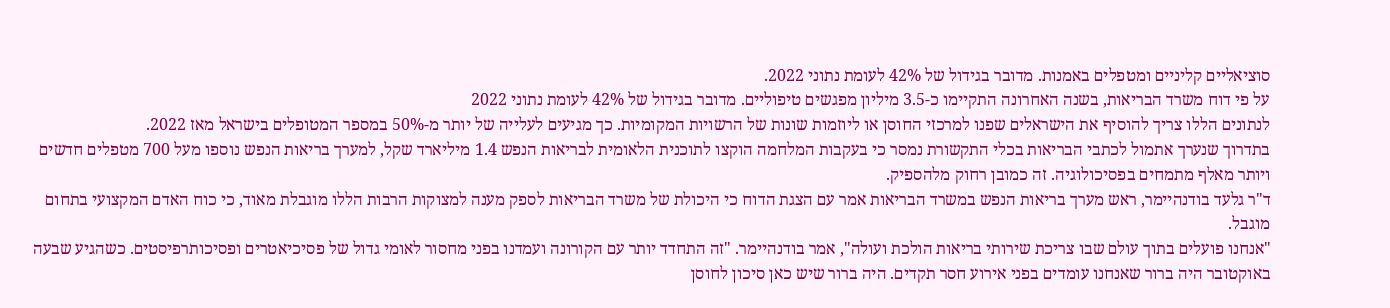סוציאליים קליניים ומטפלים באמנות. מדובר בגידול של 42% לעומת נתוני 2022.
על פי דוח משרד הבריאות, בשנה האחרונה התקיימו כ-3.5 מיליון מפגשים טיפוליים. מדובר בגידול של 42% לעומת נתוני 2022
לנתונים הללו צריך להוסיף את הישראלים שפנו למרכזי החוסן או ליוזמות שונות של הרשויות המקומיות. כך מגיעים לעלייה של יותר מ-50% במספר המטופלים בישראל מאז 2022.
בתדרוך שנערך אתמול לכתבי הבריאות בכלי התקשורת נמסר כי בעקבות המלחמה הוקצו לתוכנית הלאומית לבריאות הנפש 1.4 מיליארד שקל, למערך בריאות הנפש נוספו מעל 700 מטפלים חדשים ויותר מאלף מתמחים בפסיכולוגיה. זה כמובן רחוק מלהספיק.
ד"ר גלעד בודנהיימר, ראש מערך בריאות הנפש במשרד הבריאות אמר עם הצגת הדוח כי היכולת של משרד הבריאות לספק מענה למצוקות הרבות הללו מוגבלת מאוד, כי כוח האדם המקצועי בתחום מוגבל.
"אנחנו פועלים בתוך עולם שבו צריכת שירותי בריאות הולכת ועולה", אמר בודנהיימר. "זה התחדד יותר עם הקורונה ועמדנו בפני מחסור לאומי גדול של פסיכיאטרים ופסיכותרפיסטים. כשהגיע שבעה באוקטובר היה ברור שאנחנו עומדים בפני אירוע חסר תקדים. היה ברור שיש כאן סיכון לחוסן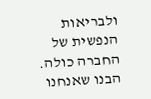ולבריאות הנפשית של החברה כולה. הבנו שאנחנו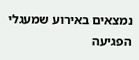נמצאים באירוע שמעגלי הפגיעה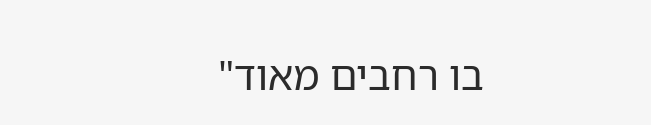בו רחבים מאוד"